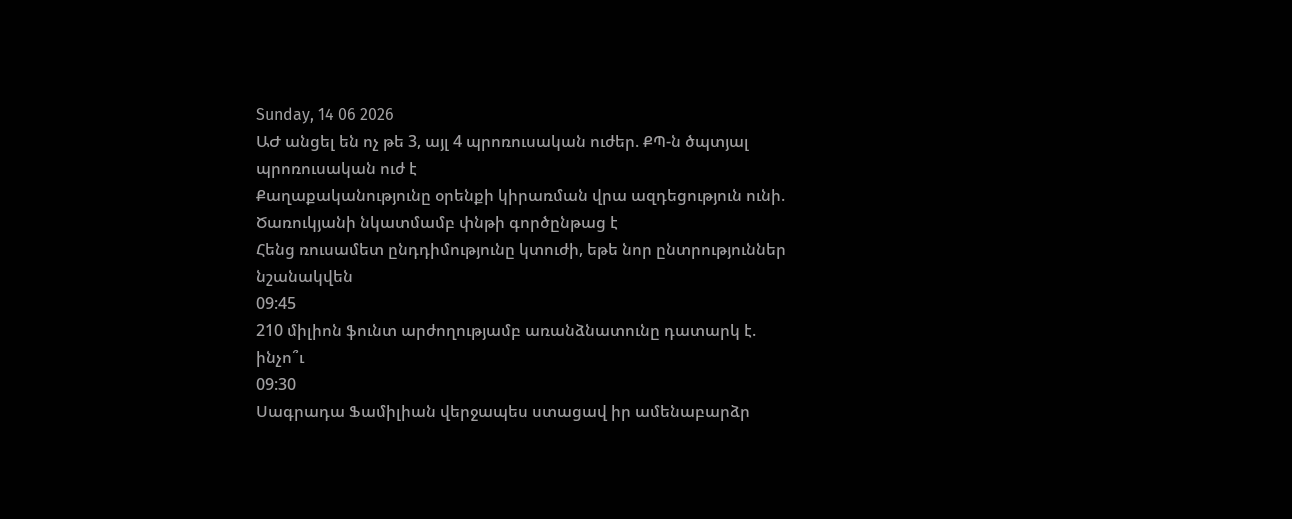Sunday, 14 06 2026
ԱԺ անցել են ոչ թե 3, այլ 4 պրոռուսական ուժեր. ՔՊ-ն ծպտյալ պրոռուսական ուժ է
Քաղաքականությունը օրենքի կիրառման վրա ազդեցություն ունի. Ծառուկյանի նկատմամբ փնթի գործընթաց է
Հենց ռուսամետ ընդդիմությունը կտուժի, եթե նոր ընտրություններ նշանակվեն
09:45
210 միլիոն ֆունտ արժողությամբ առանձնատունը դատարկ է. ինչո՞ւ
09:30
Սագրադա Ֆամիլիան վերջապես ստացավ իր ամենաբարձր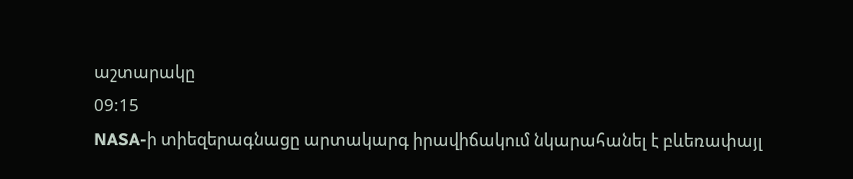աշտարակը
09:15
NASA-ի տիեզերագնացը արտակարգ իրավիճակում նկարահանել է բևեռափայլ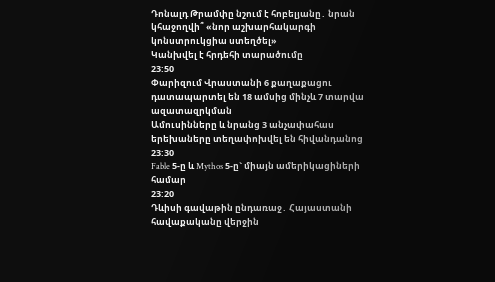Դոնալդ Թրամփը նշում է հոբելյանը․ նրան կհաջողվի՞ «նոր աշխարհակարգի կոնստրուկցիա ստեղծել»
Կանխվել է հրդեհի տարածումը
23:50
Փարիզում Վրաստանի 6 քաղաքացու դատապարտել են 18 ամսից մինչև 7 տարվա ազատազրկման
Ամուսինները և նրանց 3 անչափահաս երեխաները տեղափոխվել են հիվանդանոց
23:30
Fable 5-ը և Mythos 5-ը` միայն ամերիկացիների համար
23:20
Դևիսի գավաթին ընդառաջ․ Հայաստանի հավաքականը վերջին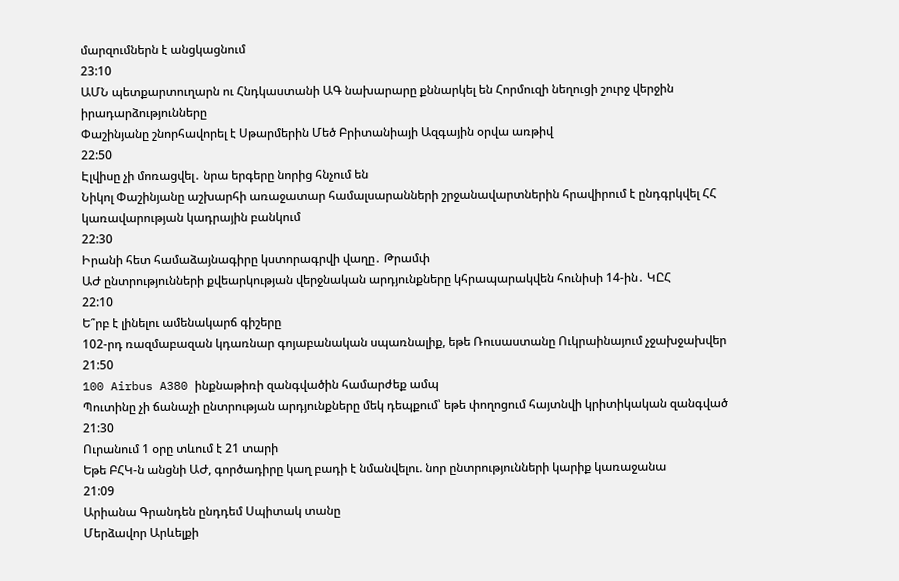մարզումներն է անցկացնում
23:10
ԱՄՆ պետքարտուղարն ու Հնդկաստանի ԱԳ նախարարը քննարկել են Հորմուզի նեղուցի շուրջ վերջին իրադարձությունները
Փաշինյանը շնորհավորել է Սթարմերին Մեծ Բրիտանիայի Ազգային օրվա առթիվ
22:50
Էլվիսը չի մոռացվել․ նրա երգերը նորից հնչում են
Նիկոլ Փաշինյանը աշխարհի առաջատար համալսարանների շրջանավարտներին հրավիրում է ընդգրկվել ՀՀ կառավարության կադրային բանկում
22:30
Իրանի հետ համաձայնագիրը կստորագրվի վաղը․ Թրամփ
ԱԺ ընտրությունների քվեարկության վերջնական արդյունքները կհրապարակվեն հունիսի 14-ին․ ԿԸՀ
22:10
Ե՞րբ է լինելու ամենակարճ գիշերը
102-րդ ռազմաբազան կդառնար գոյաբանական սպառնալիք, եթե Ռուսաստանը Ուկրաինայում չջախջախվեր
21:50
100 Airbus A380 ինքնաթիռի զանգվածին համարժեք ամպ
Պուտինը չի ճանաչի ընտրության արդյունքները մեկ դեպքում՝ եթե փողոցում հայտնվի կրիտիկական զանգված
21:30
Ուրանում 1 օրը տևում է 21 տարի
Եթե ԲՀԿ-ն անցնի ԱԺ, գործադիրը կաղ բադի է նմանվելու. նոր ընտրությունների կարիք կառաջանա
21:09
Արիանա Գրանդեն ընդդեմ Սպիտակ տանը
Մերձավոր Արևելքի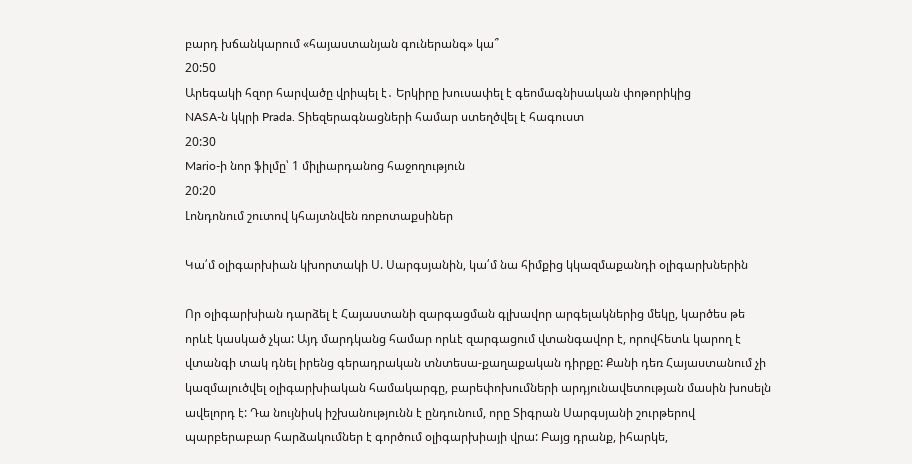բարդ խճանկարում «հայաստանյան գուներանգ» կա՞
20:50
Արեգակի հզոր հարվածը վրիպել է․ Երկիրը խուսափել է գեոմագնիսական փոթորիկից
NASA-ն կկրի Prada. Տիեզերագնացների համար ստեղծվել է հագուստ
20:30
Mario-ի նոր ֆիլմը՝ 1 միլիարդանոց հաջողություն
20:20
Լոնդոնում շուտով կհայտնվեն ռոբոտաքսիներ

Կա՛մ օլիգարխիան կխորտակի Ս. Սարգսյանին, կա՛մ նա հիմքից կկազմաքանդի օլիգարխներին

Որ օլիգարխիան դարձել է Հայաստանի զարգացման գլխավոր արգելակներից մեկը, կարծես թե որևէ կասկած չկա: Այդ մարդկանց համար որևէ զարգացում վտանգավոր է, որովհետև կարող է վտանգի տակ դնել իրենց գերադրական տնտեսա-քաղաքական դիրքը: Քանի դեռ Հայաստանում չի կազմալուծվել օլիգարխիական համակարգը, բարեփոխումների արդյունավետության մասին խոսելն ավելորդ է: Դա նույնիսկ իշխանությունն է ընդունում, որը Տիգրան Սարգսյանի շուրթերով պարբերաբար հարձակումներ է գործում օլիգարխիայի վրա: Բայց դրանք, իհարկե,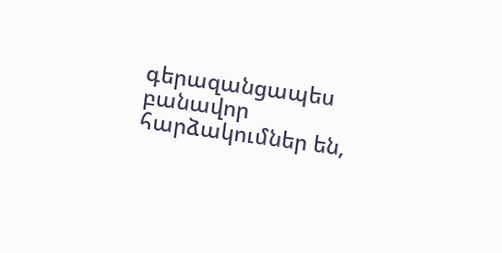գերազանցապես բանավոր հարձակումներ են,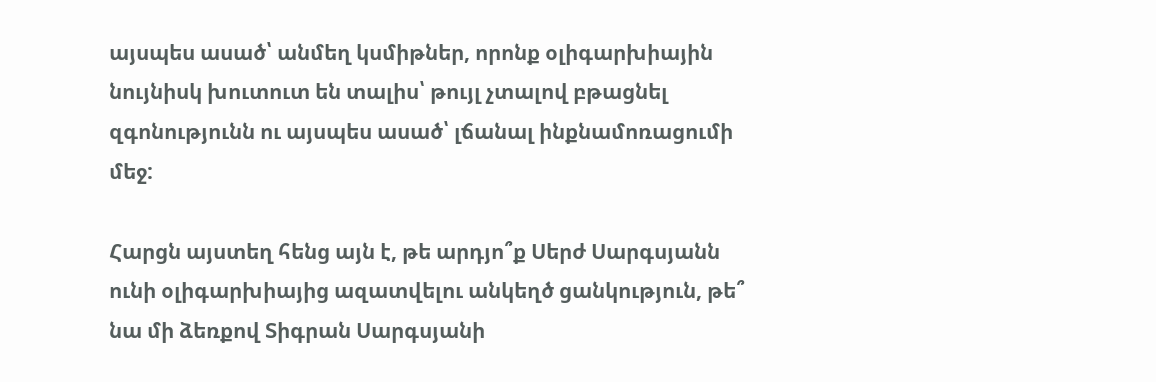այսպես ասած՝ անմեղ կսմիթներ, որոնք օլիգարխիային նույնիսկ խուտուտ են տալիս՝ թույլ չտալով բթացնել զգոնությունն ու այսպես ասած՝ լճանալ ինքնամոռացումի մեջ:

Հարցն այստեղ հենց այն է, թե արդյո՞ք Սերժ Սարգսյանն ունի օլիգարխիայից ազատվելու անկեղծ ցանկություն, թե՞ նա մի ձեռքով Տիգրան Սարգսյանի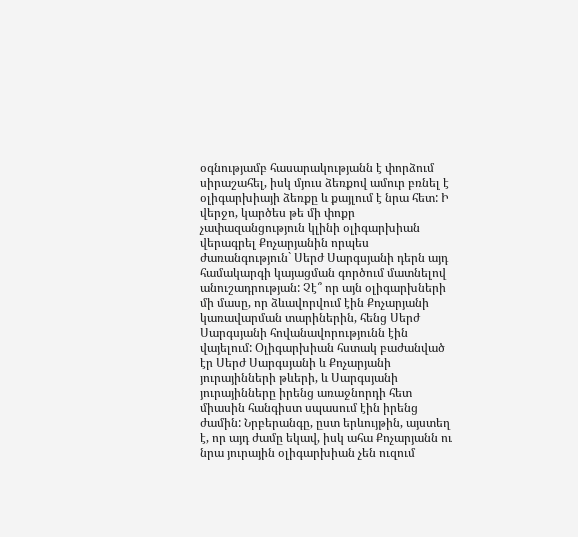օգնությամբ հասարակությանն է փորձում սիրաշահել, իսկ մյուս ձեռքով ամուր բռնել է օլիգարխիայի ձեռքը և քայլում է նրա հետ: Ի վերջո, կարծես թե մի փոքր չափազանցություն կլինի օլիգարխիան վերագրել Քոչարյանին որպես ժառանգություն` Սերժ Սարգսյանի դերն այդ համակարգի կայացման գործում մատնելով անուշադրության: Չէ՞ որ այն օլիգարխների մի մասը, որ ձևավորվում էին Քոչարյանի կառավարման տարիներին, հենց Սերժ Սարգսյանի հովանավորությունն էին վայելում: Օլիգարխիան հստակ բաժանված էր Սերժ Սարգսյանի և Քոչարյանի յուրայինների թևերի, և Սարգսյանի յուրայինները իրենց առաջնորդի հետ միասին հանգիստ սպասում էին իրենց ժամին: Նրբերանգը, ըստ երևույթին, այստեղ է, որ այդ ժամը եկավ, իսկ ահա Քոչարյանն ու նրա յուրային օլիգարխիան չեն ուզում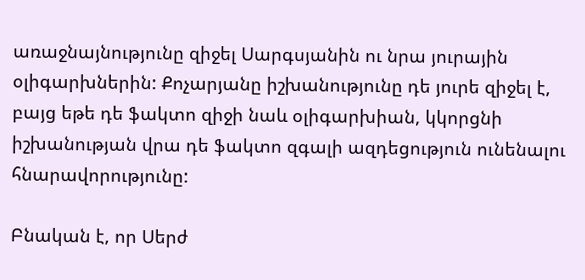առաջնայնությունը զիջել Սարգսյանին ու նրա յուրային օլիգարխներին: Քոչարյանը իշխանությունը դե յուրե զիջել է, բայց եթե դե ֆակտո զիջի նաև օլիգարխիան, կկորցնի իշխանության վրա դե ֆակտո զգալի ազդեցություն ունենալու հնարավորությունը:

Բնական է, որ Սերժ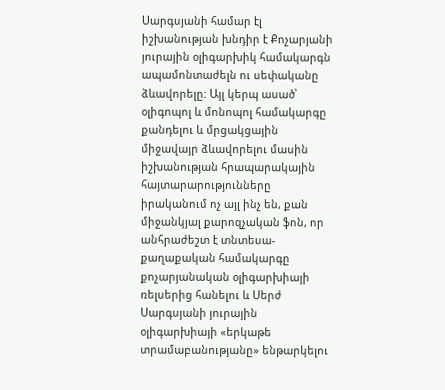Սարգսյանի համար էլ իշխանության խնդիր է Քոչարյանի յուրային օլիգարխիկ համակարգն ապամոնտաժելն ու սեփականը ձևավորելը: Այլ կերպ ասած՝ օլիգոպոլ և մոնոպոլ համակարգը քանդելու և մրցակցային միջավայր ձևավորելու մասին իշխանության հրապարակային հայտարարությունները իրականում ոչ այլ ինչ են, քան միջանկյալ քարոզչական ֆոն, որ անհրաժեշտ է տնտեսա-քաղաքական համակարգը քոչարյանական օլիգարխիայի ռելսերից հանելու և Սերժ Սարգսյանի յուրային օլիգարխիայի «երկաթե տրամաբանությանը» ենթարկելու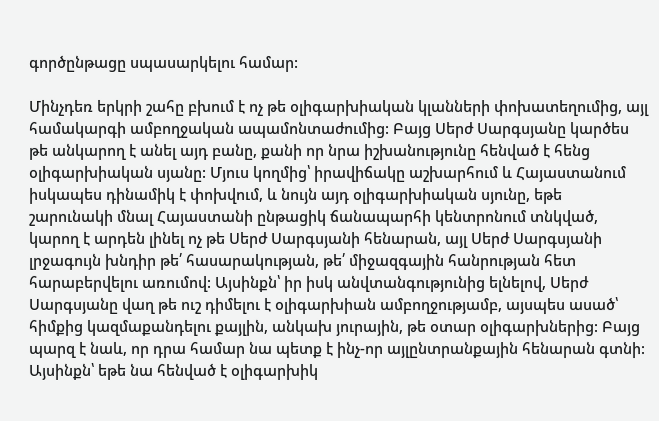գործընթացը սպասարկելու համար:

Մինչդեռ երկրի շահը բխում է ոչ թե օլիգարխիական կլանների փոխատեղումից, այլ համակարգի ամբողջական ապամոնտաժումից: Բայց Սերժ Սարգսյանը կարծես թե անկարող է անել այդ բանը, քանի որ նրա իշխանությունը հենված է հենց օլիգարխիական սյանը: Մյուս կողմից՝ իրավիճակը աշխարհում և Հայաստանում իսկապես դինամիկ է փոխվում, և նույն այդ օլիգարխիական սյունը, եթե շարունակի մնալ Հայաստանի ընթացիկ ճանապարհի կենտրոնում տնկված, կարող է արդեն լինել ոչ թե Սերժ Սարգսյանի հենարան, այլ Սերժ Սարգսյանի լրջագույն խնդիր թե՛ հասարակության, թե՛ միջազգային հանրության հետ հարաբերվելու առումով: Այսինքն՝ իր իսկ անվտանգությունից ելնելով, Սերժ Սարգսյանը վաղ թե ուշ դիմելու է օլիգարխիան ամբողջությամբ, այսպես ասած՝ հիմքից կազմաքանդելու քայլին, անկախ յուրային, թե օտար օլիգարխներից: Բայց պարզ է նաև, որ դրա համար նա պետք է ինչ-որ այլընտրանքային հենարան գտնի: Այսինքն՝ եթե նա հենված է օլիգարխիկ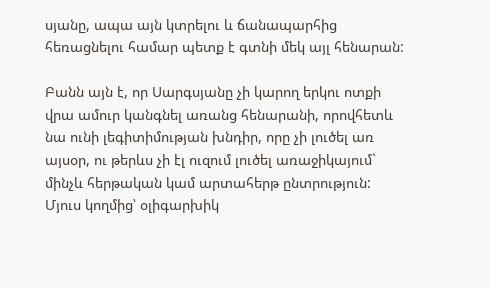սյանը, ապա այն կտրելու և ճանապարհից հեռացնելու համար պետք է գտնի մեկ այլ հենարան:

Բանն այն է, որ Սարգսյանը չի կարող երկու ոտքի վրա ամուր կանգնել առանց հենարանի, որովհետև նա ունի լեգիտիմության խնդիր, որը չի լուծել առ այսօր, ու թերևս չի էլ ուզում լուծել առաջիկայում` մինչև հերթական կամ արտահերթ ընտրություն: Մյուս կողմից՝ օլիգարխիկ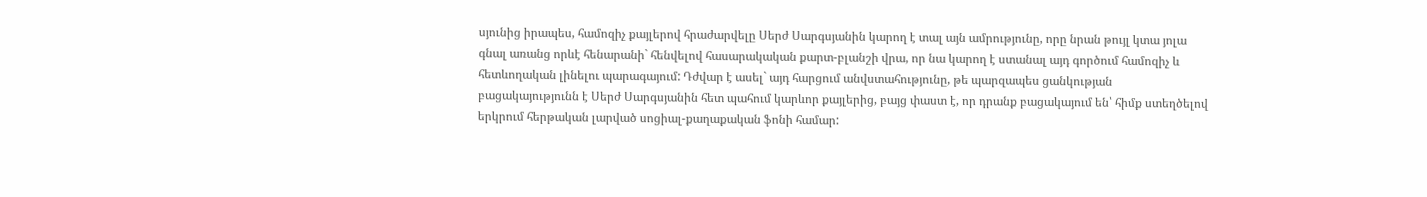սյունից իրապես, համոզիչ քայլերով հրաժարվելը Սերժ Սարգսյանին կարող է տալ այն ամրությունը, որը նրան թույլ կտա յոլա գնալ առանց որևէ հենարանի` հենվելով հասարակական քարտ-բլանշի վրա, որ նա կարող է ստանալ այդ գործում համոզիչ և հետևողական լինելու պարագայում: Դժվար է ասել` այդ հարցում անվստահությունը, թե պարզապես ցանկության բացակայությունն է Սերժ Սարգսյանին հետ պահում կարևոր քայլերից, բայց փաստ է, որ դրանք բացակայում են՝ հիմք ստեղծելով երկրում հերթական լարված սոցիալ-քաղաքական ֆոնի համար: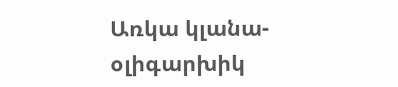Առկա կլանա-օլիգարխիկ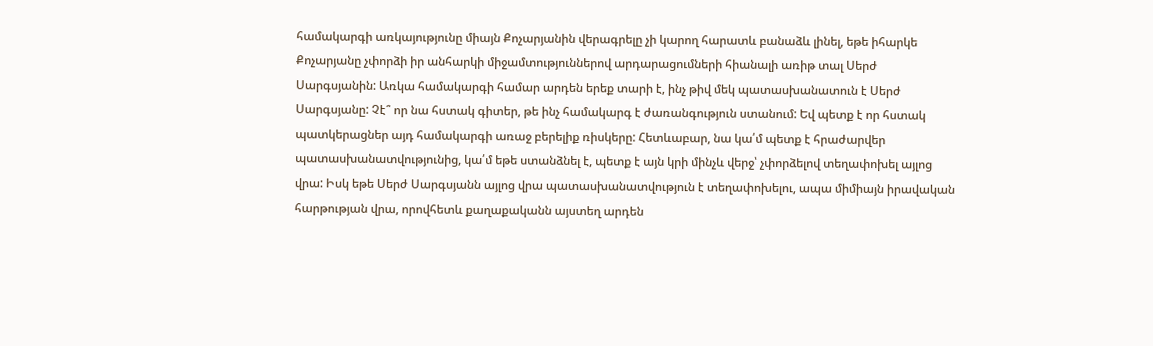համակարգի առկայությունը միայն Քոչարյանին վերագրելը չի կարող հարատև բանաձև լինել, եթե իհարկե Քոչարյանը չփորձի իր անհարկի միջամտություններով արդարացումների հիանալի առիթ տալ Սերժ Սարգսյանին: Առկա համակարգի համար արդեն երեք տարի է, ինչ թիվ մեկ պատասխանատուն է Սերժ Սարգսյանը: Չէ՞ որ նա հստակ գիտեր, թե ինչ համակարգ է ժառանգություն ստանում: Եվ պետք է որ հստակ պատկերացներ այդ համակարգի առաջ բերելիք ռիսկերը: Հետևաբար, նա կա՛մ պետք է հրաժարվեր պատասխանատվությունից, կա՛մ եթե ստանձնել է, պետք է այն կրի մինչև վերջ՝ չփորձելով տեղափոխել այլոց վրա: Իսկ եթե Սերժ Սարգսյանն այլոց վրա պատասխանատվություն է տեղափոխելու, ապա միմիայն իրավական հարթության վրա, որովհետև քաղաքականն այստեղ արդեն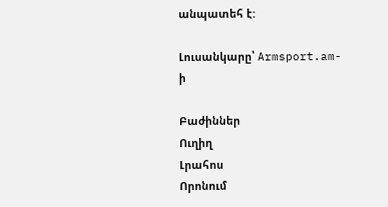անպատեհ է:

Լուսանկարը՝ Armsport.am-ի

Բաժիններ
Ուղիղ
Լրահոս
Որոնում